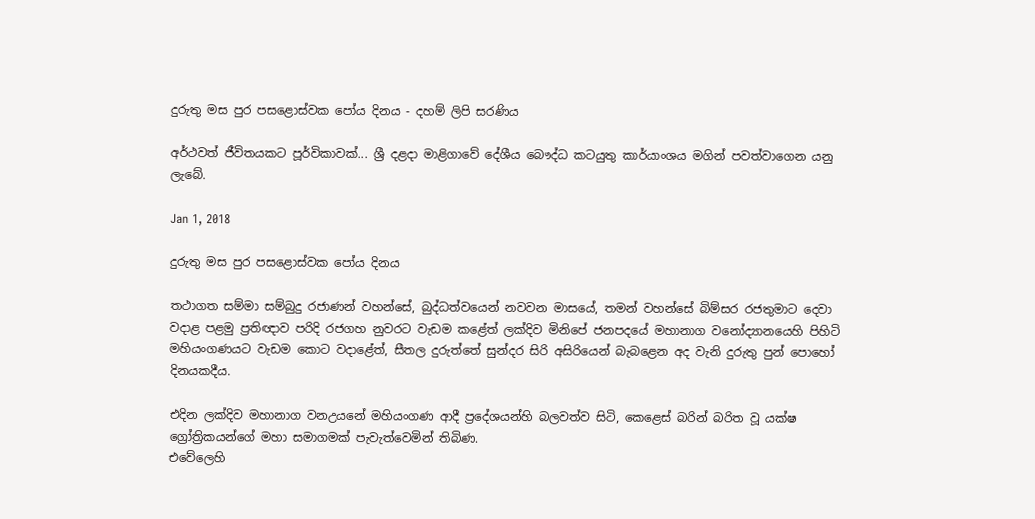දුරුතු මස පුර පසළොස්වක පෝය දිනය - දහම් ලිපි සරණිය

අර්ථවත් ජීවිතයකට පූර්විකාවක්... ශ්‍රී දළදා මාළිගාවේ දේශීය බෞද්ධ කටයුතු කාර්යාංශය මගින් පවත්වාගෙන යනු ලැබේ.

Jan 1, 2018

දුරුතු මස පුර පසළොස්වක පෝය දිනය

තථාගත සම්මා සම්බුදු රජාණන් වහන්සේ, බුද්ධත්වයෙන් නවවන මාසයේ, තමන් වහන්සේ බිම්සර රජතුමාට දෙවා වදාළ පළමු ප්‍රතිඥාව පරිදි රජගහ නුවරට වැඩම කළේත් ලක්දිව මිනිපේ ජනපදයේ මහානාග වනෝද්‍යානයෙහි පිහිටි මහියංගණයට වැඩම කොට වදාළේත්, සීතල දුරුත්තේ සුන්දර සිරි අසිරියෙන් බැබළෙන අද වැනි දුරුතු පුන් පොහෝ දිනයකදීය.

එදින ලක්දිව මහානාග වනඋයනේ මහියංගණ ආදී ප්‍රදේශයන්හි බලවත්ව සිටි, කෙළෙස් බරින් බරිත වූ යක්ෂ ග්‍රෝත්‍රිකයන්ගේ මහා සමාගමක් පැවැත්වෙමින් තිබිණ.
එවේලෙහි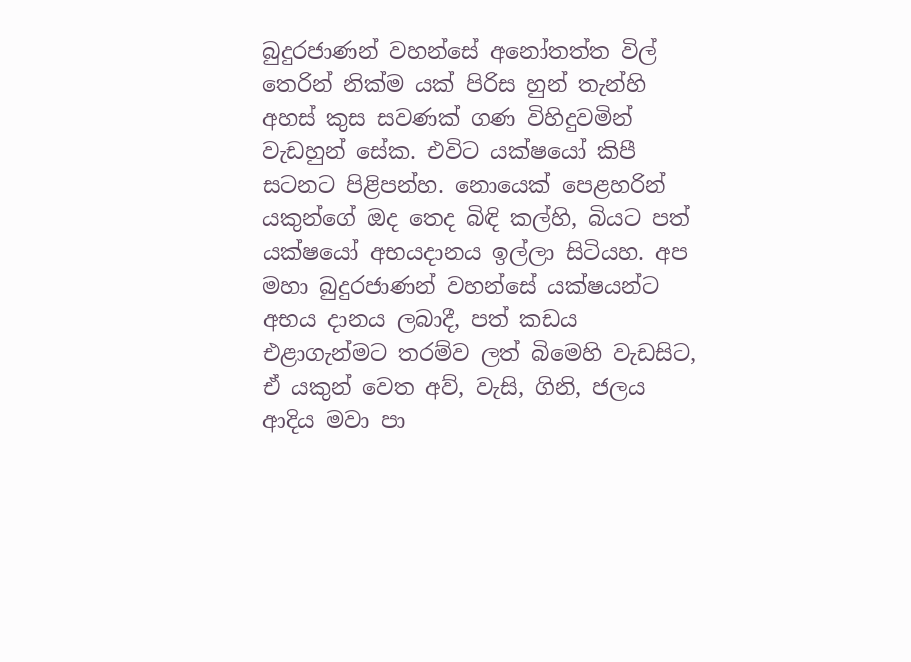බුදුරජාණන් වහන්සේ අනෝතත්ත විල් තෙරින් නික්ම යක් පිරිස හුන් තැන්හි අහස් කුස සවණක් ගණ විහිදුවමින් වැඩහුන් සේක. එවිට යක්ෂයෝ කිපී සටනට පිළිපන්හ. නොයෙක් පෙළහරින් යකුන්ගේ ඔද තෙද බිඳි කල්හි, බියට පත් යක්ෂයෝ අභයදානය ඉල්ලා සිටියහ. අප මහා බුදුරජාණන් වහන්සේ යක්ෂයන්ට අභය දානය ලබාදී, පත් කඩය එළාගැන්මට තරම්ව ලත් බිමෙහි වැඩසිට, ඒ යකුන් වෙත අව්, වැසි, ගිනි, ජලය ආදිය මවා පා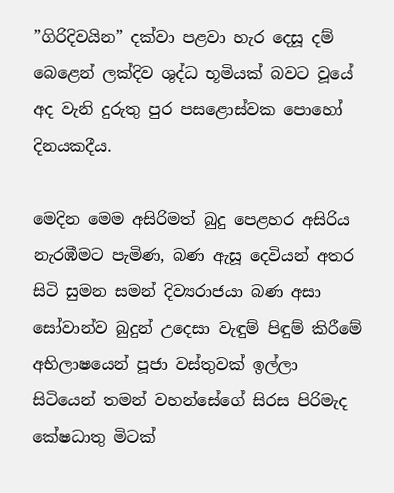”ගිරිදිවයින” දක්වා පළවා හැර දෙසූ දම් බෙළෙන් ලක්දිව ශුද්ධ භූමියක් බවට වූයේ අද වැනි දුරුතු පුර පසළොස්වක පොහෝ දිනයකදීය.

මෙදින මෙම අසිරිමත් බුදු පෙළහර අසිරිය නැරඹීමට පැමිණ, බණ ඇසූ දෙවියන් අතර සිටි සුමන සමන් දිව්‍යරාජයා බණ අසා සෝවාන්ව බුදුන් උදෙසා වැඳුම් පිඳුම් කිරීමේ අභිලාෂයෙන් පූජා වස්තුවක් ඉල්ලා සිටියෙන් තමන් වහන්සේගේ සිරස පිරිමැද කේෂධාතු මිටක්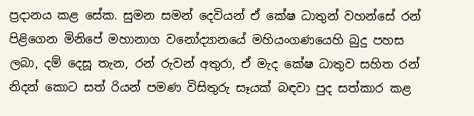ප්‍රදානය කළ සේක. සුමන සමන් දෙවියන් ඒ කේෂ ධාතුන් වහන්සේ රන් පිළිගෙන මිනිපේ මහානාග වනෝද්‍යානයේ මහියංගණයෙහි බුදු පහස ලබා, දම් දෙසූ තැන, රන් රුවන් අතුරා, ඒ මැද කේෂ ධාතුව සහිත රන් නිදන් කොට සත් රියන් පමණ විසිතුරු සෑයක් බඳවා පුද සත්කාර කළ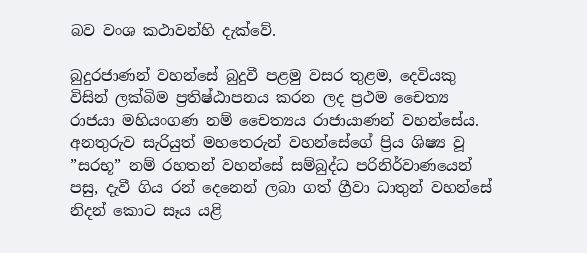බව වංශ කථාවන්හි දැක්වේ.

බුදුරජාණන් වහන්සේ බුදුවී පළමු වසර තුළම, දෙවියකු විසින් ලක්බිම ප්‍රතිෂ්ඨාපනය කරන ලද ප්‍රථම චෛත්‍ය රාජයා මහියංගණ නම් චෛත්‍යය රාජායාණන් වහන්සේය. අනතුරුව සැරියුත් මහතෙරුන් වහන්සේගේ ප්‍රිය ශිෂ්‍ය වූ ”සරභූ” නම් රහතන් වහන්සේ සම්බුද්ධ පරිනිර්වාණයෙන් පසු, දැවී ගිය රන් දෙනෙන් ලබා ගත් ග්‍රීවා ධාතුන් වහන්සේ නිදන් කොට සෑය යළි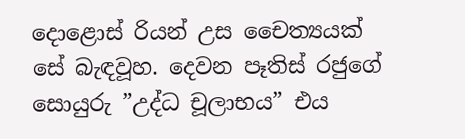දොළොස් රියන් උස චෛත්‍යයක් සේ බැඳවූහ. දෙවන පෑතිස් රජුගේ සොයුරු ”උද්ධ චූලාභය” එය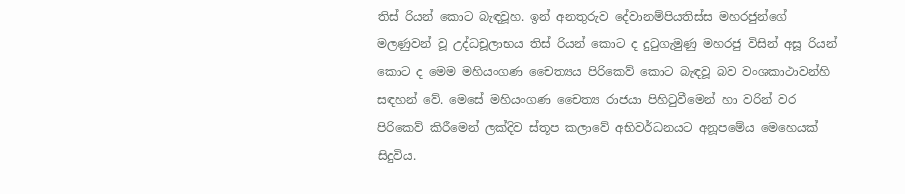තිස් රියන් කොට බැඳවූහ. ඉන් අනතුරුව දේවානම්පියතිස්ස මහරජුන්ගේ මලණුවන් වූ උද්ධචූලාභය තිස් රියන් කොට ද දුටුගැමුණු මහරජු විසින් අසූ රියන් කොට ද මෙම මහියංගණ චෛත්‍යය පිරිකෙව් කොට බැඳවූ බව වංශකාථාවන්හි සඳහන් වේ. මෙසේ මහියංගණ චෛත්‍ය රාජයා පිහිටුවීමෙන් හා වරින් වර පිරිකෙව් කිරීමෙන් ලක්දිව ස්තූප කලාවේ අභිවර්ධනයට අනූපමේය මෙහෙයක් සිදුවිය.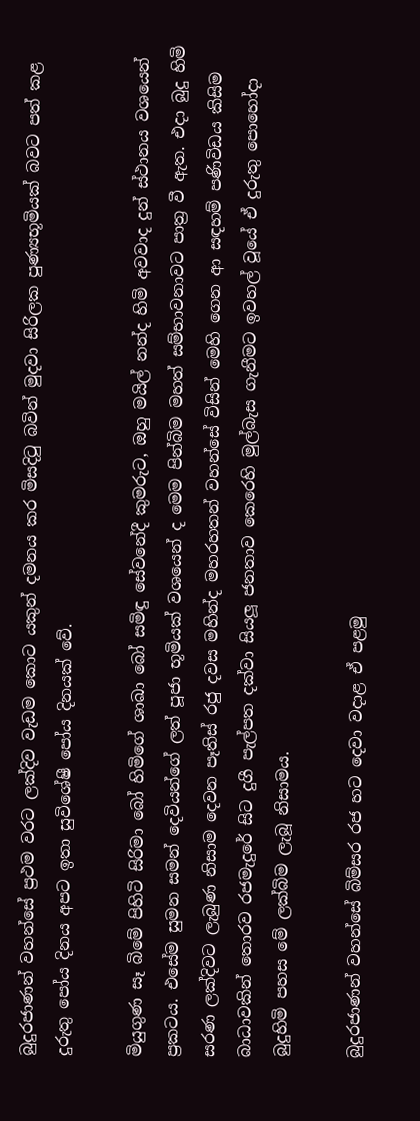බුදුරජාණන් වහන්සේ ප්‍රථම වරට ලක්දිව වැඩම කොට යකුන් දමනය කර මිසදිටු බවින් මුදවා සිරිලක පුණ්‍යභූමියක් බවට පත් කළ දුරුතු පෝය දිනය අපට ඉතා සුවිශේෂී පෝය දිනයක් වේ.

මියුගුණ සෑ බිමේ පිහිටි සිරිමා බෝ හිමිගේ ශාඛා බෝ සමිඳු සේවනේදී කුමරුට, ඔහු මයිල් නන්ද හිමි අවවාද දුන් ස්ථානය වශයෙන් ප්‍රකටය. එසේම සුමන සමන් දෙවියන්ගේ ලත් පූජා භූමියක් වශයෙන් ද මෙම පින්බිම මහත් සම්භාවනාවට පාත්‍ර වී ඇත. එදා බුදු හිමි සරණ ලක්දිවට ලැබුණ නිසාම දෙවන පෑතිස් රජු දවස මහින්ද මහරහතන් වහන්සේ විසින් මෙහි ගෙන ආ සඳහම් පණිවිඩය කිසිම බාධාවකින් තොරව රජමැදුරේ සිට දුගී පැල්පත දක්වා සියලූ ජනතාව කෙරෙහි මුල්බැස ගැනීමට ඉවහල් වූයේ ඒ දුරුතු පොහෝදා බුදුහිමි පහස මේ ලක්බිම ලැබූ නිසාමය.

බුදුරජාණන් වහන්සේ බිම්සර රජ හට දෙවා වදාළ ඒ පළමු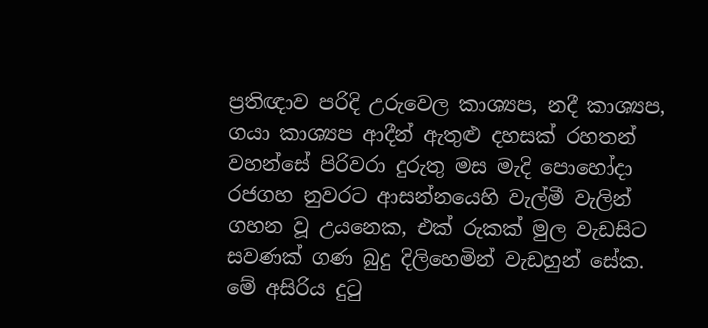ප්‍රතිඥාව පරිදි උරුවෙල කාශ්‍යප, නදී කාශ්‍යප, ගයා කාශ්‍යප ආදීන් ඇතුළු දහසක් රහතන් වහන්සේ පිරිවරා දුරුතු මස මැදි පොහෝදා රජගහ නුවරට ආසන්නයෙහි වැල්මී වැලින් ගහන වූ උයනෙක, එක් රුකක් මුල වැඩසිට සවණක් ගණ බුදු දිලිහෙමින් වැඩහුන් සේක. මේ අසිරිය දුටු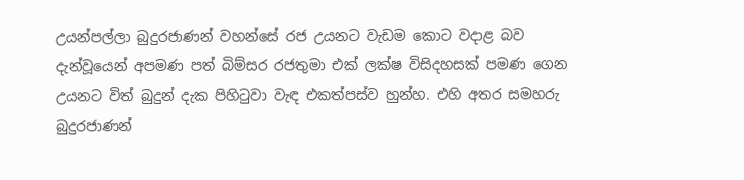උයන්පල්ලා බුදුරජාණන් වහන්සේ රජ උයනට වැඩම කොට වදාළ බව දැන්වූයෙන් අපමණ පත් බිම්සර රජතුමා එක් ලක්ෂ විසිදහසක් පමණ ගෙන උයනට විත් බුදුන් දැක පිහිටුවා වැඳ එකත්පස්ව හුන්හ. එහි අතර සමහරු බුදුරජාණන්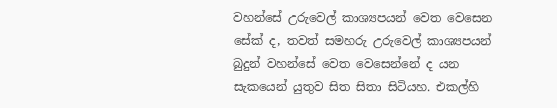වහන්සේ උරුවෙල් කාශ්‍යපයන් වෙත වෙසෙන සේක් ද, තවත් සමහරු උරුවෙල් කාශ්‍යපයන් බුදුන් වහන්සේ වෙත වෙසෙන්නේ ද යන සැකයෙන් යුතුව සිත සිතා සිටියහ. එකල්හි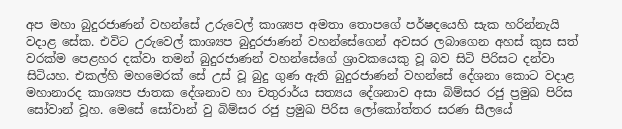අප මහා බුදුරජාණන් වහන්සේ උරුවෙල් කාශ්‍යප අමතා තොපගේ පර්ෂදයෙහි සැක හරින්නැයි වදාළ සේක. එවිට උරුවෙල් කාශ්‍යප බුදුරජාණන් වහන්සේගෙන් අවසර ලබාගෙන අහස් කුස සත් වරක්ම පෙළහර දක්වා තමන් බුදුරජාණන් වහන්සේගේ ශ්‍රාවකයෙකු වූ බව සිටි පිරිසට දන්වා සිටියහ. එකල්හි මහමෙරක් සේ උස් වූ බුදු ගුණ ඇති බුදුරජාණන් වහන්සේ දේශනා කොට වදාළ මහානාරද කාශ්‍යප ජාතක දේශනාව හා චතුරාර්ය සත්‍යය දේශනාව අසා බිම්සර රජු ප්‍රමුඛ පිරිස සෝවාන් වූහ. මෙසේ සෝවාන් වු බිම්සර රජු ප්‍රමුඛ පිරිස ලෝකෝත්තර සරණ සීලයේ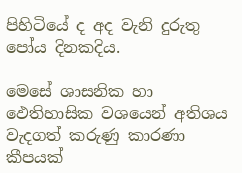පිහිටියේ ද අද වැනි දුරුතු පෝය දිනකදිය.

මෙසේ ශාසනික හා ඵෙතිහාසික වශයෙන් අතිශය වැදගත් කරුණු කාරණා කීපයක්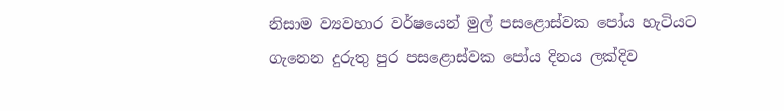නිසාම ව්‍යවහාර වර්ෂයෙන් මුල් පසළොස්වක පෝය හැටියට ගැනෙන දුරුතු පුර පසළොස්වක පෝය දිනය ලක්දිව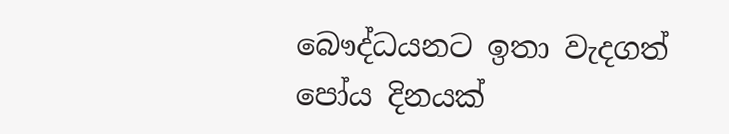බෞද්ධයනට ඉතා වැදගත් පෝය දිනයක්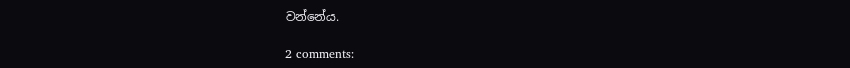වන්නේය.

2 comments: